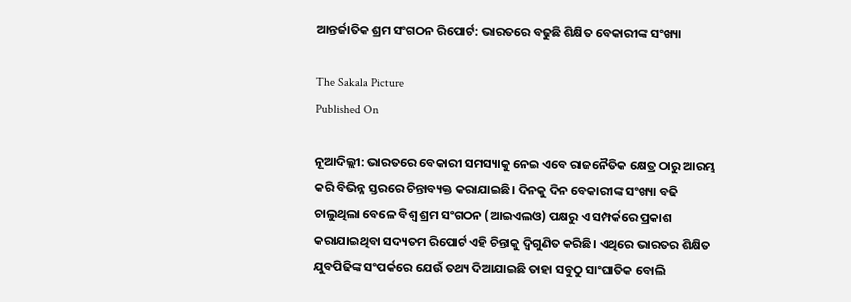ଆନ୍ତର୍ଜାତିକ ଶ୍ରମ ସଂଗଠନ ରିପୋର୍ଟ: ଭାରତରେ ବଢୁଛି ଶିକ୍ଷିତ ବେକାରୀଙ୍କ ସଂଖ୍ୟା

The Sakala Picture
Published On

ନୂଆଦିଲ୍ଲୀ: ଭାରତରେ ବେକାରୀ ସମସ୍ୟାକୁ ନେଇ ଏବେ ରାଜନୈତିକ କ୍ଷେତ୍ର ଠାରୁ ଆରମ୍ଭ କରି ବିଭିନ୍ନ ସ୍ତରରେ ଚିନ୍ତାବ୍ୟକ୍ତ କରାଯାଇଛି। ଦିନକୁ ଦିନ ବେକାରୀଙ୍କ ସଂଖ୍ୟା ବଢି ଚାଲୁଥିଲା ବେଳେ ବିଶ୍ବ ଶ୍ରମ ସଂଗଠନ (ଆଇଏଲଓ) ପକ୍ଷରୁ ଏ ସମ୍ପର୍କରେ ପ୍ରକାଶ କରାଯାଇଥିବା ସଦ୍ୟତମ ରିପୋର୍ଟ ଏହି ଚିନ୍ତାକୁ ଦ୍ବିଗୁଣିତ କରିଛି। ଏଥି‌ରେ ଭାରତର ଶିକ୍ଷିତ ଯୁବପିଢିଙ୍କ ସଂପର୍କରେ ଯେଉଁ ତଥ୍ୟ ଦିଆଯାଇଛି ତାହା ସବୁଠୁ ସାଂଘାତିକ ବୋଲି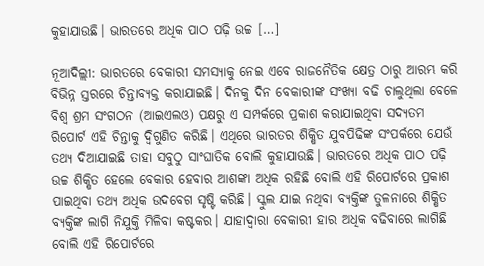କୁହାଯାଉଛି। ଭାରତରେ ଅଧିକ ପାଠ ପଢ଼ି ଉଚ୍ଚ […]

ନୂଆଦିଲ୍ଲୀ: ଭାରତରେ ବେକାରୀ ସମସ୍ୟାକୁ ନେଇ ଏବେ ରାଜନୈତିକ କ୍ଷେତ୍ର ଠାରୁ ଆରମ୍ଭ କରି ବିଭିନ୍ନ ସ୍ତରରେ ଚିନ୍ତାବ୍ୟକ୍ତ କରାଯାଇଛି। ଦିନକୁ ଦିନ ବେକାରୀଙ୍କ ସଂଖ୍ୟା ବଢି ଚାଲୁଥିଲା ବେଳେ ବିଶ୍ବ ଶ୍ରମ ସଂଗଠନ (ଆଇଏଲଓ) ପକ୍ଷରୁ ଏ ସମ୍ପର୍କରେ ପ୍ରକାଶ କରାଯାଇଥିବା ସଦ୍ୟତମ ରିପୋର୍ଟ ଏହି ଚିନ୍ତାକୁ ଦ୍ବିଗୁଣିତ କରିଛି। ଏଥି‌ରେ ଭାରତର ଶିକ୍ଷିତ ଯୁବପିଢିଙ୍କ ସଂପର୍କରେ ଯେଉଁ ତଥ୍ୟ ଦିଆଯାଇଛି ତାହା ସବୁଠୁ ସାଂଘାତିକ ବୋଲି କୁହାଯାଉଛି। ଭାରତରେ ଅଧିକ ପାଠ ପଢ଼ି ଉଚ୍ଚ ଶିକ୍ଷିତ ହେଲେ ବେକାର ହେବାର ଆଶଙ୍କା ଅଧିକ ରହିଛି ବୋଲି ଏହି ରିପୋର୍ଟରେ ପ୍ରକାଶ ପାଇଥିବା ତଥ୍ୟ ଅଧିକ ଉଦବେଗ ସୃଷ୍ଟି କରିଛି। ସ୍କୁଲ ଯାଇ ନଥିବା ବ୍ୟକ୍ତିଙ୍କ ତୁଳନାରେ ଶିକ୍ଷିତ ବ୍ୟକ୍ତିଙ୍କ ଲାଗି ନିଯୁକ୍ତି ମିଳିବା କଷ୍ଟକର। ଯାହାଦ୍ବାରା ବେକାରୀ ହାର ଅଧିକ ବଢିବାରେ ଲାଗିଛି ବୋଲି ଏହି ରିପୋର୍ଟରେ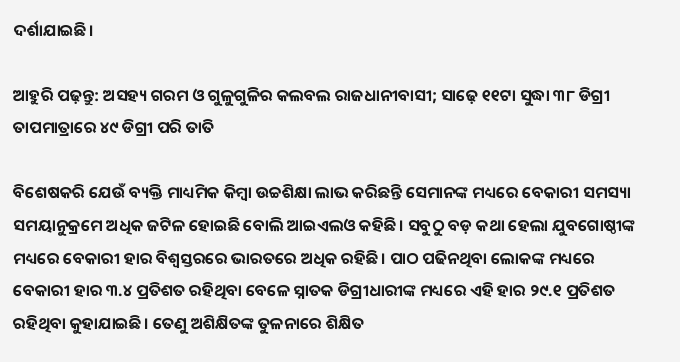ଦର୍ଶାଯାଇଛି।

ଆହୁରି ପଢ଼ନ୍ତୁ: ଅସହ୍ୟ ଗରମ ଓ ଗୁଳୁଗୁଳିର କଲବଲ ରାଜଧାନୀବାସୀ; ସାଢ଼େ ୧୧ଟା ସୁଦ୍ଧା ୩୮ ଡିଗ୍ରୀ ତାପମାତ୍ରାରେ ୪୯ ଡିଗ୍ରୀ ପରି ତାତି

ବିଶେଷକରି ଯେଉଁ ବ୍ୟକ୍ତି ମାଧ୍ୟମିକ କିମ୍ବା ଉଚ୍ଚଶିକ୍ଷା ଲାଭ କରିଛନ୍ତି ସେମାନଙ୍କ ମଧ୍ୟରେ ବେକାରୀ ସମସ୍ୟା ସମୟାନୁକ୍ରମେ ଅଧିକ ଜଟିଳ ହୋଇଛି ବୋଲି ଆଇଏଲଓ କହିଛି। ସବୁଠୁ ବଡ଼ କଥା ହେଲା ଯୁବଗୋଷ୍ଠୀଙ୍କ ମଧ୍ୟରେ ବେକାରୀ ହାର ବିଶ୍ବସ୍ତରରେ ଭାରତରେ ଅଧିକ ରହିଛି। ପାଠ ପଢିନଥିବା ଲୋକଙ୍କ ମଧ୍ୟରେ ବେକାରୀ ହାର ୩.୪ ପ୍ରତିଶତ ରହିଥିବା ବେଳେ ସ୍ନାତକ ଡିଗ୍ରୀଧାରୀଙ୍କ ମଧ୍ୟରେ ଏହି ହାର ୨୯.୧ ପ୍ରତିଶତ ରହିଥିବା କୁହାଯାଇଛି। ତେଣୁ ଅଶିକ୍ଷିତଙ୍କ ତୁଳନାରେ ଶିକ୍ଷିତ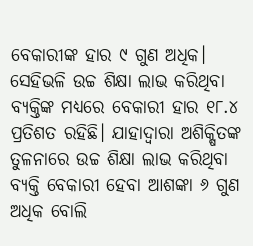ବେକାରୀଙ୍କ ହାର ୯ ଗୁଣ ଅଧିକ। ସେହିଭଳି ଉଚ୍ଚ ଶିକ୍ଷା ଲାଭ କରିଥିବା ବ୍ୟକ୍ତିଙ୍କ ମଧ୍ୟରେ ବେକାରୀ ହାର ୧୮.୪ ପ୍ରତିଶତ ରହିଛି। ଯାହାଦ୍ବାରା ଅଶିକ୍ଷିତଙ୍କ ତୁଳନାରେ ଉଚ୍ଚ ଶିକ୍ଷା ଲାଭ କରିଥିବା ବ୍ୟକ୍ତି ବେକାରୀ ହେବା ଆଶଙ୍କା ୬ ଗୁଣ ଅଧିକ ବୋଲି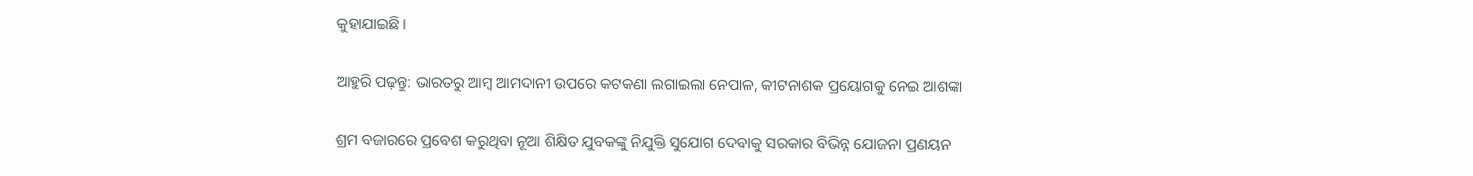କୁହାଯାଇଛି।

ଆହୁରି ପଢ଼ନ୍ତୁ: ଭାରତରୁ ଆମ୍ବ ଆମଦାନୀ ଉପରେ କଟକଣା ଲଗାଇଲା ନେପାଳ, କୀଟନାଶକ ପ୍ରୟୋଗକୁ ନେଇ ଆଶଙ୍କା

ଶ୍ରମ ବଜାରରେ ପ୍ରବେଶ କରୁଥିବା ନୂଆ ଶିକ୍ଷିତ ଯୁବକଙ୍କୁ ନିଯୁକ୍ତି ସୁଯୋଗ ଦେବାକୁ ସରକାର ବିଭିନ୍ନ ଯୋଜନା ପ୍ରଣୟନ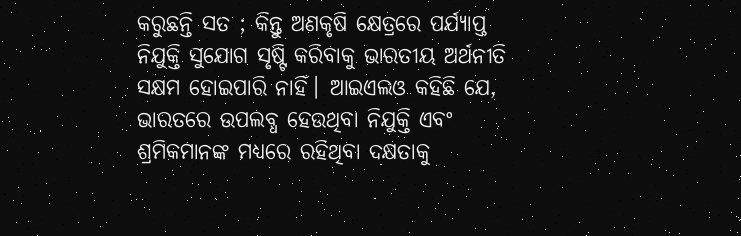କରୁଛନ୍ତି ସତ ; କିନ୍ତୁ ଅଣକୃଷି କ୍ଷେତ୍ରରେ ପର୍ଯ୍ୟାପ୍ତ ନିଯୁକ୍ତି ସୁଯୋଗ ସୃଷ୍ଟି କରିବାକୁ ଭାରତୀୟ ଅର୍ଥନୀତି ସକ୍ଷମ ହୋଇପାରି ନାହିଁ। ଆଇଏଲଓ କହିଛି ଯେ, ଭାରତରେ ଉପଲବ୍ଧ ହେଉଥିବା ନିଯୁକ୍ତି ଏବଂ ଶ୍ରମିକମାନଙ୍କ ମଧ୍ୟରେ ରହିଥିବା ଦକ୍ଷତାକୁ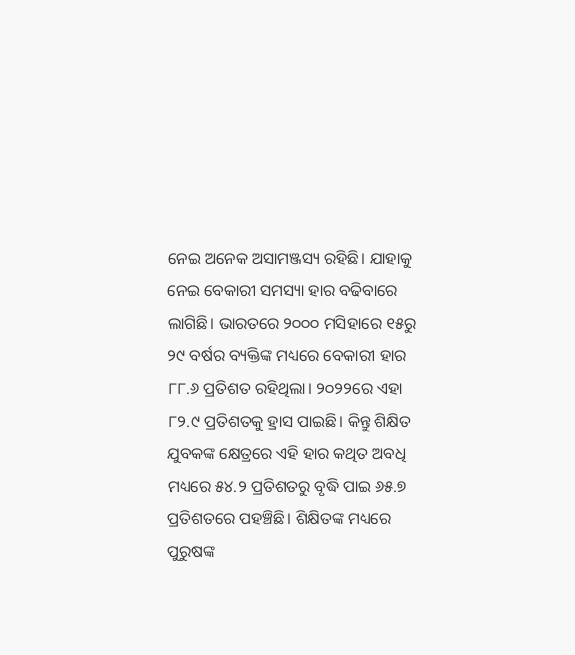ନେଇ ଅନେକ ଅସାମଞ୍ଜସ୍ୟ ରହିଛି। ଯାହାକୁ ନେଇ ବେକାରୀ ସମସ୍ୟା ହାର ବଢିବାରେ ଲାଗିଛି। ଭାରତରେ ୨୦୦୦ ମସିହାରେ ୧୫ରୁ ୨୯ ବର୍ଷର ବ୍ୟକ୍ତିଙ୍କ ମଧ୍ୟରେ ବେକାରୀ ହାର ୮୮.୬ ପ୍ରତିଶତ ରହିଥିଲା। ୨୦୨୨ରେ ଏହା ୮୨.୯ ପ୍ରତିଶତକୁ ହ୍ରାସ ପାଇଛି। କିନ୍ତୁ ଶିକ୍ଷିତ ଯୁବକଙ୍କ କ୍ଷେତ୍ରରେ ଏହି ହାର କଥିତ ଅବଧି ମଧ୍ୟରେ ୫୪.୨ ପ୍ରତିଶତରୁ ବୃଦ୍ଧି ପାଇ ୬୫.୭ ପ୍ରତିଶତରେ ପହଞ୍ଚିଛି। ଶିକ୍ଷିତଙ୍କ ମଧ୍ୟରେ ପୁରୁଷଙ୍କ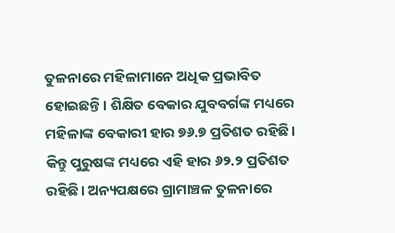ତୁଳନାରେ ମହିଳାମାନେ ଅଧିକ ପ୍ରଭାବିତ ହୋଇଛନ୍ତି। ଶିକ୍ଷିତ ବେକାର ଯୁବବର୍ଗଙ୍କ ମଧ୍ୟରେ ମହିଳାଙ୍କ ବେକାରୀ ହାର ୭୬.୭ ପ୍ରତିଶତ ରହିଛି। କିନ୍ତୁ ପୁରୁଷଙ୍କ ‌ମଧ୍ୟରେ ଏହି ହାର ୬୨.୨ ପ୍ରତିଶତ ରହିଛି। ଅନ୍ୟପକ୍ଷରେ ଗ୍ରାମାଞ୍ଚଳ ତୁଳନାରେ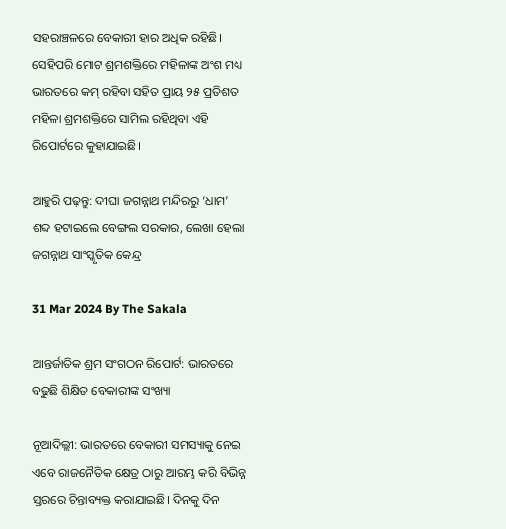ସହରାଞ୍ଚଳରେ ବେକାରୀ ହାର ଅଧିକ ରହିଛି। ସେହିପରି ମୋଟ ଶ୍ରମଶକ୍ତିରେ ମହିଳାଙ୍କ ଅଂଶ ମଧ୍ୟ ଭାରତରେ କମ୍‌ ରହିବା ସହିତ ପ୍ରାୟ ୨୫ ପ୍ରତିଶତ ମହିଳା ଶ୍ରମଶକ୍ତିରେ ସାମିଲ ରହିଥିବା ଏହି ରିପୋର୍ଟରେ କୁହାଯାଇଛି।

ଆହୁରି ପଢ଼ନ୍ତୁ: ଦୀଘା ଜଗନ୍ନାଥ ମନ୍ଦିରରୁ ‘ଧାମ’ ଶବ୍ଦ ହଟାଇଲେ ବେଙ୍ଗଲ ସରକାର, ଲେଖା ହେଲା ଜଗନ୍ନାଥ ସାଂସ୍କୃତିକ କେନ୍ଦ୍ର

31 Mar 2024 By The Sakala

ଆନ୍ତର୍ଜାତିକ ଶ୍ରମ ସଂଗଠନ ରିପୋର୍ଟ: ଭାରତରେ ବଢୁଛି ଶିକ୍ଷିତ ବେକାରୀଙ୍କ ସଂଖ୍ୟା

ନୂଆଦିଲ୍ଲୀ: ଭାରତରେ ବେକାରୀ ସମସ୍ୟାକୁ ନେଇ ଏବେ ରାଜନୈତିକ କ୍ଷେତ୍ର ଠାରୁ ଆରମ୍ଭ କରି ବିଭିନ୍ନ ସ୍ତରରେ ଚିନ୍ତାବ୍ୟକ୍ତ କରାଯାଇଛି। ଦିନକୁ ଦିନ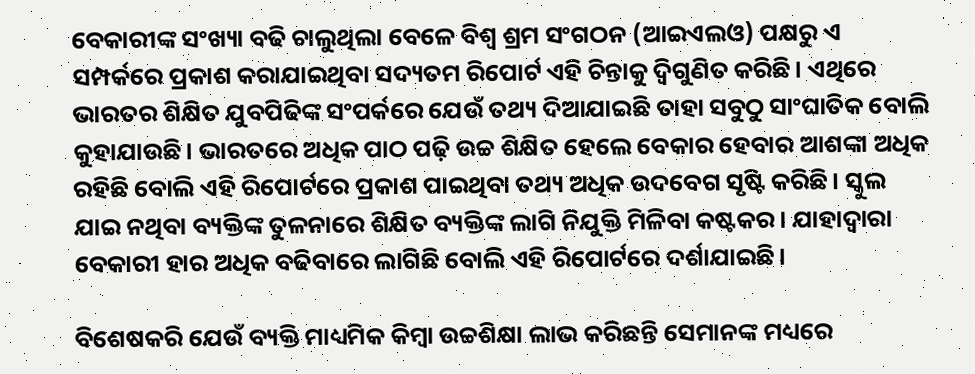ବେକାରୀଙ୍କ ସଂଖ୍ୟା ବଢି ଚାଲୁଥିଲା ବେଳେ ବିଶ୍ବ ଶ୍ରମ ସଂଗଠନ (ଆଇଏଲଓ) ପକ୍ଷରୁ ଏ ସମ୍ପର୍କରେ ପ୍ରକାଶ କରାଯାଇଥିବା ସଦ୍ୟତମ ରିପୋର୍ଟ ଏହି ଚିନ୍ତାକୁ ଦ୍ବିଗୁଣିତ କରିଛି। ଏଥି‌ରେ ଭାରତର ଶିକ୍ଷିତ ଯୁବପିଢିଙ୍କ ସଂପର୍କରେ ଯେଉଁ ତଥ୍ୟ ଦିଆଯାଇଛି ତାହା ସବୁଠୁ ସାଂଘାତିକ ବୋଲି କୁହାଯାଉଛି। ଭାରତରେ ଅଧିକ ପାଠ ପଢ଼ି ଉଚ୍ଚ ଶିକ୍ଷିତ ହେଲେ ବେକାର ହେବାର ଆଶଙ୍କା ଅଧିକ ରହିଛି ବୋଲି ଏହି ରିପୋର୍ଟରେ ପ୍ରକାଶ ପାଇଥିବା ତଥ୍ୟ ଅଧିକ ଉଦବେଗ ସୃଷ୍ଟି କରିଛି। ସ୍କୁଲ ଯାଇ ନଥିବା ବ୍ୟକ୍ତିଙ୍କ ତୁଳନାରେ ଶିକ୍ଷିତ ବ୍ୟକ୍ତିଙ୍କ ଲାଗି ନିଯୁକ୍ତି ମିଳିବା କଷ୍ଟକର। ଯାହାଦ୍ବାରା ବେକାରୀ ହାର ଅଧିକ ବଢିବାରେ ଲାଗିଛି ବୋଲି ଏହି ରିପୋର୍ଟରେ ଦର୍ଶାଯାଇଛି।

ବିଶେଷକରି ଯେଉଁ ବ୍ୟକ୍ତି ମାଧ୍ୟମିକ କିମ୍ବା ଉଚ୍ଚଶିକ୍ଷା ଲାଭ କରିଛନ୍ତି ସେମାନଙ୍କ ମଧ୍ୟରେ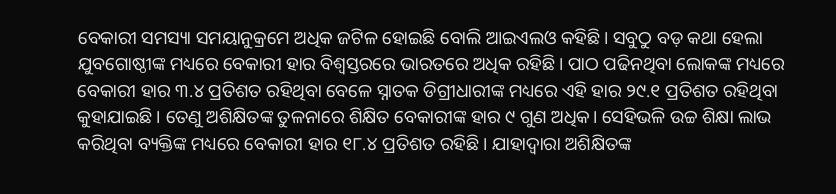ବେକାରୀ ସମସ୍ୟା ସମୟାନୁକ୍ରମେ ଅଧିକ ଜଟିଳ ହୋଇଛି ବୋଲି ଆଇଏଲଓ କହିଛି। ସବୁଠୁ ବଡ଼ କଥା ହେଲା ଯୁବଗୋଷ୍ଠୀଙ୍କ ମଧ୍ୟରେ ବେକାରୀ ହାର ବିଶ୍ବସ୍ତରରେ ଭାରତରେ ଅଧିକ ରହିଛି। ପାଠ ପଢିନଥିବା ଲୋକଙ୍କ ମଧ୍ୟରେ ବେକାରୀ ହାର ୩.୪ ପ୍ରତିଶତ ରହିଥିବା ବେଳେ ସ୍ନାତକ ଡିଗ୍ରୀଧାରୀଙ୍କ ମଧ୍ୟରେ ଏହି ହାର ୨୯.୧ ପ୍ରତିଶତ ରହିଥିବା କୁହାଯାଇଛି। ତେଣୁ ଅଶିକ୍ଷିତଙ୍କ ତୁଳନାରେ ଶିକ୍ଷିତ ବେକାରୀଙ୍କ ହାର ୯ ଗୁଣ ଅଧିକ। ସେହିଭଳି ଉଚ୍ଚ ଶିକ୍ଷା ଲାଭ କରିଥିବା ବ୍ୟକ୍ତିଙ୍କ ମଧ୍ୟରେ ବେକାରୀ ହାର ୧୮.୪ ପ୍ରତିଶତ ରହିଛି। ଯାହାଦ୍ବାରା ଅଶିକ୍ଷିତଙ୍କ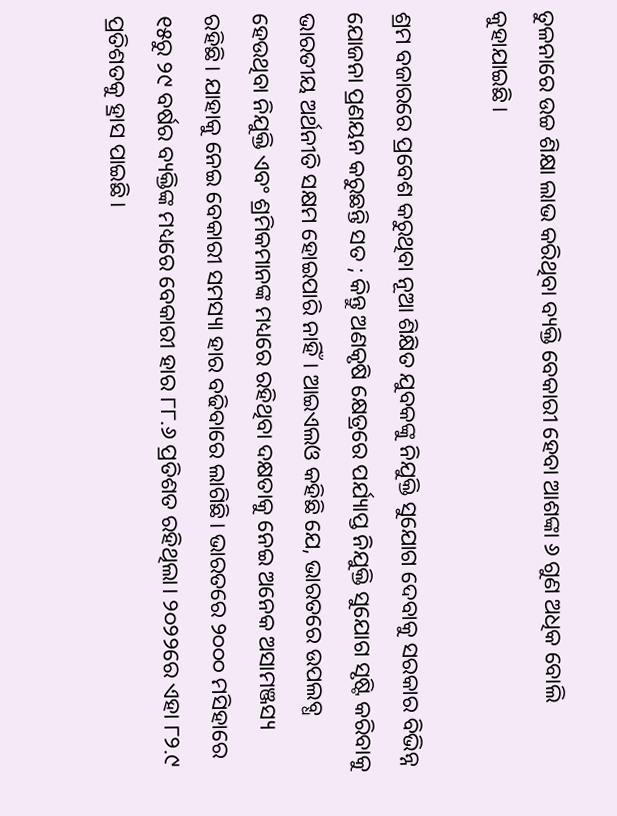ତୁଳନାରେ ଉଚ୍ଚ ଶିକ୍ଷା ଲାଭ କରିଥିବା ବ୍ୟକ୍ତି ବେକାରୀ ହେବା ଆଶଙ୍କା ୬ ଗୁଣ ଅଧିକ ବୋଲି କୁହାଯାଇଛି।

ଶ୍ରମ ବଜାରରେ ପ୍ରବେଶ କରୁଥିବା ନୂଆ ଶିକ୍ଷିତ ଯୁବକଙ୍କୁ ନିଯୁକ୍ତି ସୁଯୋଗ ଦେବାକୁ ସରକାର ବିଭିନ୍ନ ଯୋଜନା ପ୍ରଣୟନ କରୁଛନ୍ତି ସତ ; କିନ୍ତୁ ଅଣକୃଷି କ୍ଷେତ୍ରରେ ପର୍ଯ୍ୟାପ୍ତ ନିଯୁକ୍ତି ସୁଯୋଗ ସୃଷ୍ଟି କରିବାକୁ ଭାରତୀୟ ଅର୍ଥନୀତି ସକ୍ଷମ ହୋଇପାରି ନାହିଁ। ଆଇଏଲଓ କହିଛି ଯେ, ଭାରତରେ ଉପଲବ୍ଧ ହେଉଥିବା ନିଯୁକ୍ତି ଏବଂ ଶ୍ରମିକମାନଙ୍କ ମଧ୍ୟରେ ରହିଥିବା ଦକ୍ଷତାକୁ ନେଇ ଅନେକ ଅସାମଞ୍ଜସ୍ୟ ରହିଛି। ଯାହାକୁ ନେଇ ବେକାରୀ ସମସ୍ୟା ହାର ବଢିବାରେ ଲାଗିଛି। ଭାରତରେ ୨୦୦୦ ମସିହାରେ ୧୫ରୁ ୨୯ ବର୍ଷର ବ୍ୟକ୍ତିଙ୍କ ମଧ୍ୟରେ ବେକାରୀ ହାର ୮୮.୬ ପ୍ରତିଶତ ରହିଥିଲା। ୨୦୨୨ରେ ଏହା ୮୨.୯ ପ୍ରତିଶତକୁ ହ୍ରାସ ପାଇଛି।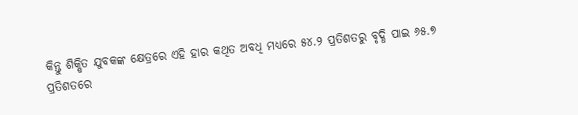କିନ୍ତୁ ଶିକ୍ଷିତ ଯୁବକଙ୍କ କ୍ଷେତ୍ରରେ ଏହି ହାର କଥିତ ଅବଧି ମଧ୍ୟରେ ୫୪.୨ ପ୍ରତିଶତରୁ ବୃଦ୍ଧି ପାଇ ୬୫.୭ ପ୍ରତିଶତରେ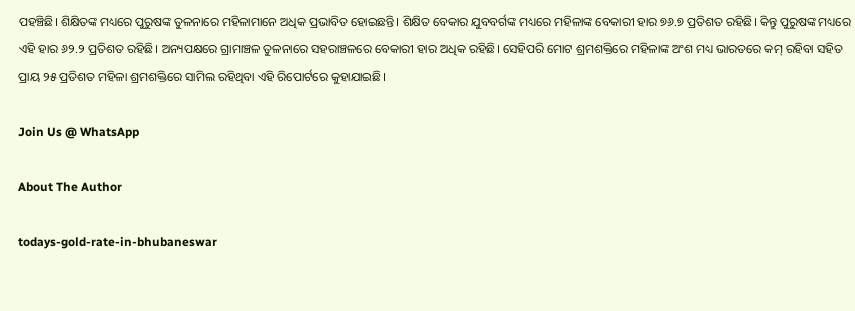ପହଞ୍ଚିଛି। ଶିକ୍ଷିତଙ୍କ ମଧ୍ୟରେ ପୁରୁଷଙ୍କ ତୁଳନାରେ ମହିଳାମାନେ ଅଧିକ ପ୍ରଭାବିତ ହୋଇଛନ୍ତି। ଶିକ୍ଷିତ ବେକାର ଯୁବବର୍ଗଙ୍କ ମଧ୍ୟରେ ମହିଳାଙ୍କ ବେକାରୀ ହାର ୭୬.୭ ପ୍ରତିଶତ ରହିଛି। କିନ୍ତୁ ପୁରୁଷଙ୍କ ‌ମଧ୍ୟରେ ଏହି ହାର ୬୨.୨ ପ୍ରତିଶତ ରହିଛି। ଅନ୍ୟପକ୍ଷରେ ଗ୍ରାମାଞ୍ଚଳ ତୁଳନାରେ ସହରାଞ୍ଚଳରେ ବେକାରୀ ହାର ଅଧିକ ରହିଛି। ସେହିପରି ମୋଟ ଶ୍ରମଶକ୍ତିରେ ମହିଳାଙ୍କ ଅଂଶ ମଧ୍ୟ ଭାରତରେ କମ୍‌ ରହିବା ସହିତ ପ୍ରାୟ ୨୫ ପ୍ରତିଶତ ମହିଳା ଶ୍ରମଶକ୍ତିରେ ସାମିଲ ରହିଥିବା ଏହି ରିପୋର୍ଟରେ କୁହାଯାଇଛି।

Join Us @ WhatsApp

About The Author

todays-gold-rate-in-bhubaneswar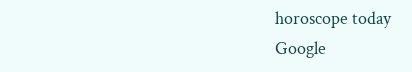horoscope today
Google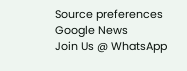Source preferences
Google News
Join Us @ WhatsApp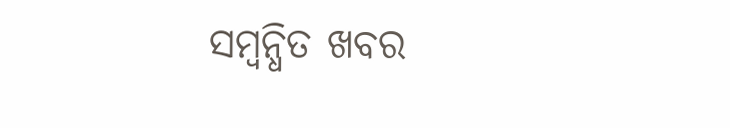ସମ୍ବନ୍ଧିତ ଖବର